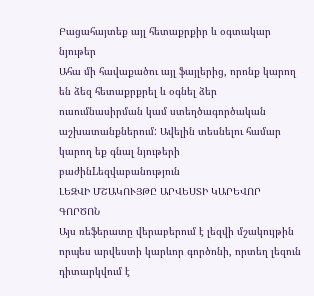Բացահայտեք այլ հետաքրքիր և օգտակար նյութեր
Ահա մի հավաքածու այլ ֆայլերից, որոնք կարող են ձեզ հետաքրքրել և օգնել ձեր ուսումնասիրման կամ ստեղծագործական աշխատանքներում: Ավելին տեսնելու համար կարող եք գնալ նյութերի բաժինLեզվաբանություն
ԼԵԶՎԻ ՄՇԱԿՈՒՅԹԸ ԱՐՎԵՍՏԻ ԿԱՐԵՎՈՐ ԳՈՐԾՈՆ
Այս ռեֆերատը վերաբերում է լեզվի մշակույթին որպես արվեստի կարևոր գործոնի, որտեղ լեզուն դիտարկվում է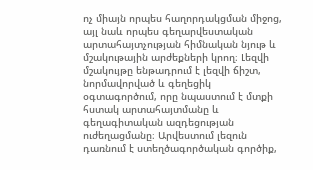ոչ միայն որպես հաղորդակցման միջոց, այլ նաև որպես գեղարվեստական արտահայտչության հիմնական նյութ և մշակութային արժեքների կրող։ Լեզվի մշակույթը ենթադրում է լեզվի ճիշտ, նորմավորված և գեղեցիկ օգտագործում, որը նպաստում է մտքի հստակ արտահայտմանը և գեղագիտական ազդեցության ուժեղացմանը։ Արվեստում լեզուն դառնում է ստեղծագործական գործիք,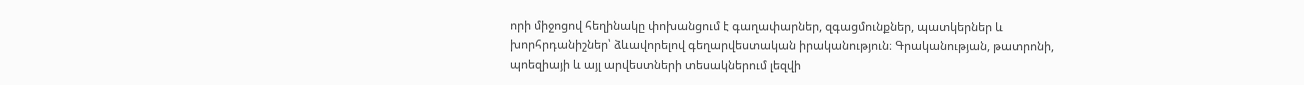որի միջոցով հեղինակը փոխանցում է գաղափարներ, զգացմունքներ, պատկերներ և խորհրդանիշներ՝ ձևավորելով գեղարվեստական իրականություն։ Գրականության, թատրոնի, պոեզիայի և այլ արվեստների տեսակներում լեզվի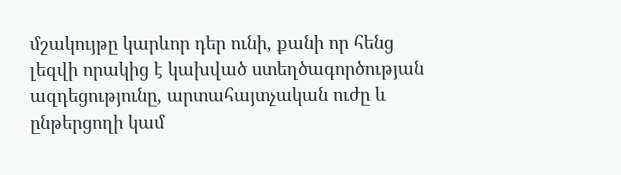մշակույթը կարևոր դեր ունի, քանի որ հենց լեզվի որակից է կախված ստեղծագործության ազդեցությունը, արտահայտչական ուժը և ընթերցողի կամ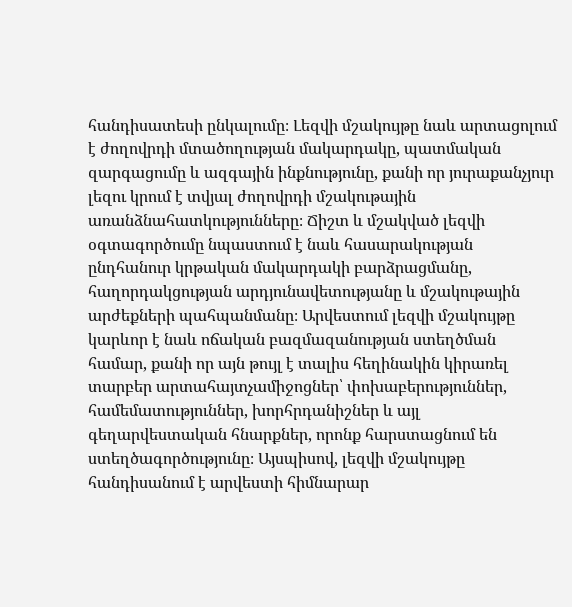հանդիսատեսի ընկալումը։ Լեզվի մշակույթը նաև արտացոլում է ժողովրդի մտածողության մակարդակը, պատմական զարգացումը և ազգային ինքնությունը, քանի որ յուրաքանչյուր լեզու կրում է տվյալ ժողովրդի մշակութային առանձնահատկությունները։ Ճիշտ և մշակված լեզվի օգտագործումը նպաստում է նաև հասարակության ընդհանուր կրթական մակարդակի բարձրացմանը, հաղորդակցության արդյունավետությանը և մշակութային արժեքների պահպանմանը։ Արվեստում լեզվի մշակույթը կարևոր է նաև ոճական բազմազանության ստեղծման համար, քանի որ այն թույլ է տալիս հեղինակին կիրառել տարբեր արտահայտչամիջոցներ՝ փոխաբերություններ, համեմատություններ, խորհրդանիշներ և այլ գեղարվեստական հնարքներ, որոնք հարստացնում են ստեղծագործությունը։ Այսպիսով, լեզվի մշակույթը հանդիսանում է արվեստի հիմնարար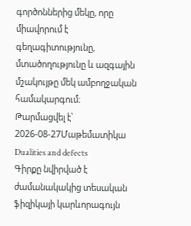գործոններից մեկը, որը միավորում է գեղագիտությունը, մտածողությունը և ազգային մշակույթը մեկ ամբողջական համակարգում։
Թարմացվել է՝ 2026-08-27Մաթեմատիկա
Dualities and defects
Գիրքը նվիրված է ժամանակակից տեսական ֆիզիկայի կարևորագույն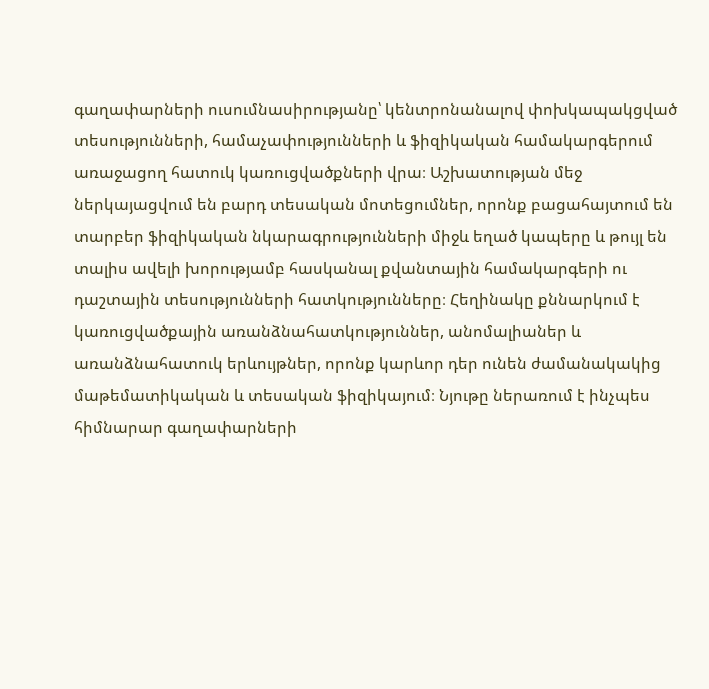գաղափարների ուսումնասիրությանը՝ կենտրոնանալով փոխկապակցված տեսությունների, համաչափությունների և ֆիզիկական համակարգերում առաջացող հատուկ կառուցվածքների վրա։ Աշխատության մեջ ներկայացվում են բարդ տեսական մոտեցումներ, որոնք բացահայտում են տարբեր ֆիզիկական նկարագրությունների միջև եղած կապերը և թույլ են տալիս ավելի խորությամբ հասկանալ քվանտային համակարգերի ու դաշտային տեսությունների հատկությունները։ Հեղինակը քննարկում է կառուցվածքային առանձնահատկություններ, անոմալիաներ և առանձնահատուկ երևույթներ, որոնք կարևոր դեր ունեն ժամանակակից մաթեմատիկական և տեսական ֆիզիկայում։ Նյութը ներառում է ինչպես հիմնարար գաղափարների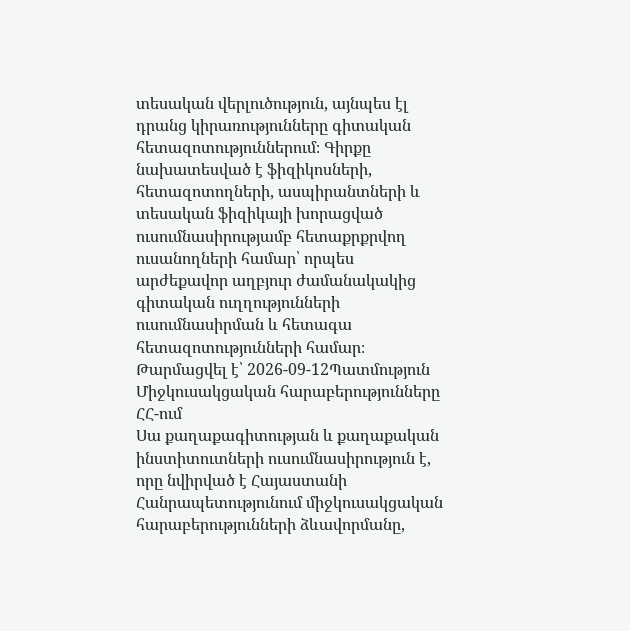տեսական վերլուծություն, այնպես էլ դրանց կիրառությունները գիտական հետազոտություններում։ Գիրքը նախատեսված է ֆիզիկոսների, հետազոտողների, ասպիրանտների և տեսական ֆիզիկայի խորացված ուսումնասիրությամբ հետաքրքրվող ուսանողների համար՝ որպես արժեքավոր աղբյուր ժամանակակից գիտական ուղղությունների ուսումնասիրման և հետագա հետազոտությունների համար։
Թարմացվել է՝ 2026-09-12Պատմություն
Միջկուսակցական հարաբերությունները ՀՀ-ում
Սա քաղաքագիտության և քաղաքական ինստիտուտների ուսումնասիրություն է, որը նվիրված է Հայաստանի Հանրապետությունում միջկուսակցական հարաբերությունների ձևավորմանը,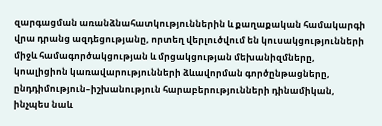զարգացման առանձնահատկություններին և քաղաքական համակարգի վրա դրանց ազդեցությանը, որտեղ վերլուծվում են կուսակցությունների միջև համագործակցության և մրցակցության մեխանիզմները, կոալիցիոն կառավարությունների ձևավորման գործընթացները, ընդդիմություն–իշխանություն հարաբերությունների դինամիկան, ինչպես նաև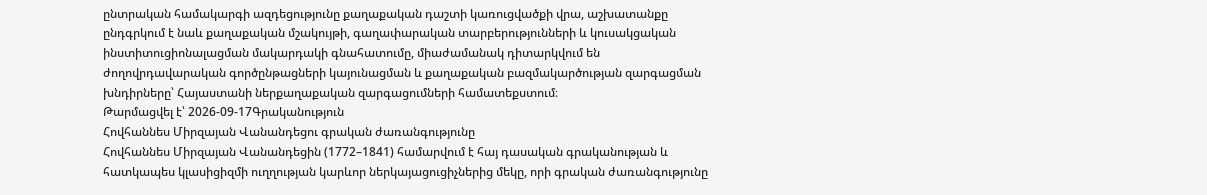ընտրական համակարգի ազդեցությունը քաղաքական դաշտի կառուցվածքի վրա, աշխատանքը ընդգրկում է նաև քաղաքական մշակույթի, գաղափարական տարբերությունների և կուսակցական ինստիտուցիոնալացման մակարդակի գնահատումը, միաժամանակ դիտարկվում են ժողովրդավարական գործընթացների կայունացման և քաղաքական բազմակարծության զարգացման խնդիրները՝ Հայաստանի ներքաղաքական զարգացումների համատեքստում։
Թարմացվել է՝ 2026-09-17Գրականություն
Հովհաննես Միրզայան Վանանդեցու գրական ժառանգությունը
Հովհաննես Միրզայան Վանանդեցին (1772–1841) համարվում է հայ դասական գրականության և հատկապես կլասիցիզմի ուղղության կարևոր ներկայացուցիչներից մեկը, որի գրական ժառանգությունը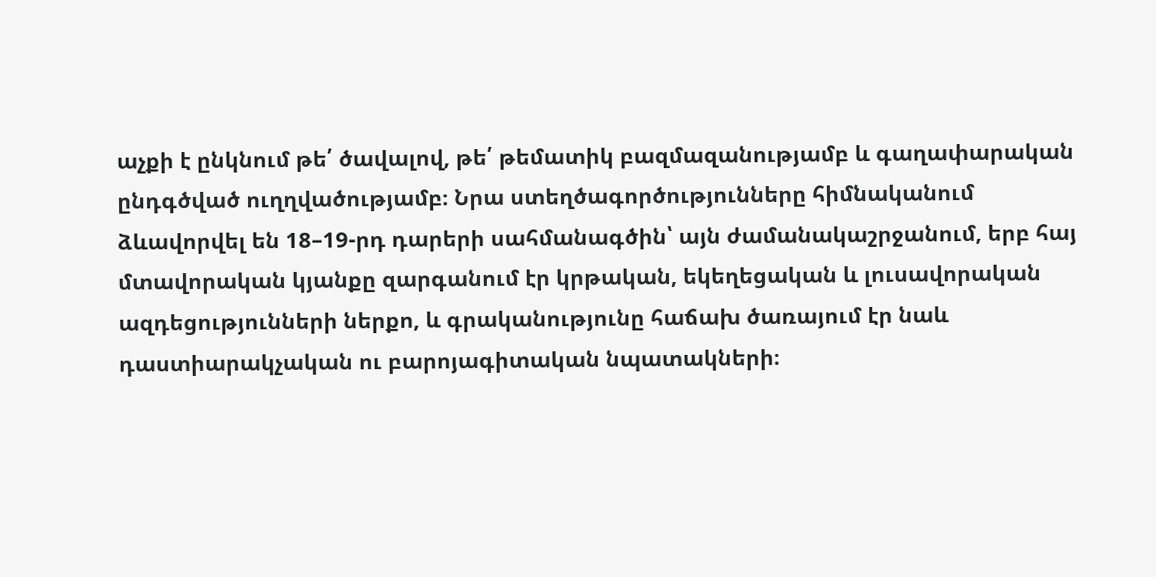աչքի է ընկնում թե՛ ծավալով, թե՛ թեմատիկ բազմազանությամբ և գաղափարական ընդգծված ուղղվածությամբ։ Նրա ստեղծագործությունները հիմնականում ձևավորվել են 18–19-րդ դարերի սահմանագծին՝ այն ժամանակաշրջանում, երբ հայ մտավորական կյանքը զարգանում էր կրթական, եկեղեցական և լուսավորական ազդեցությունների ներքո, և գրականությունը հաճախ ծառայում էր նաև դաստիարակչական ու բարոյագիտական նպատակների։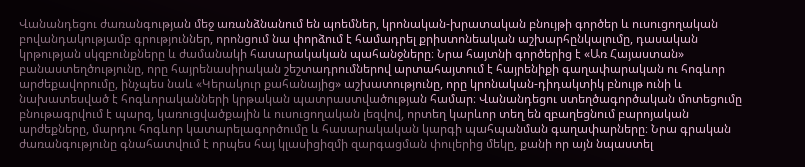Վանանդեցու ժառանգության մեջ առանձնանում են պոեմներ, կրոնական-խրատական բնույթի գործեր և ուսուցողական բովանդակությամբ գրություններ, որոնցում նա փորձում է համադրել քրիստոնեական աշխարհընկալումը, դասական կրթության սկզբունքները և ժամանակի հասարակական պահանջները։ Նրա հայտնի գործերից է «Առ Հայաստան» բանաստեղծությունը, որը հայրենասիրական շեշտադրումներով արտահայտում է հայրենիքի գաղափարական ու հոգևոր արժեքավորումը, ինչպես նաև «Կերակուր քահանայից» աշխատությունը, որը կրոնական-դիդակտիկ բնույթ ունի և նախատեսված է հոգևորականների կրթական պատրաստվածության համար։ Վանանդեցու ստեղծագործական մոտեցումը բնութագրվում է պարզ, կառուցվածքային և ուսուցողական լեզվով, որտեղ կարևոր տեղ են զբաղեցնում բարոյական արժեքները, մարդու հոգևոր կատարելագործումը և հասարակական կարգի պահպանման գաղափարները։ Նրա գրական ժառանգությունը գնահատվում է որպես հայ կլասիցիզմի զարգացման փուլերից մեկը, քանի որ այն նպաստել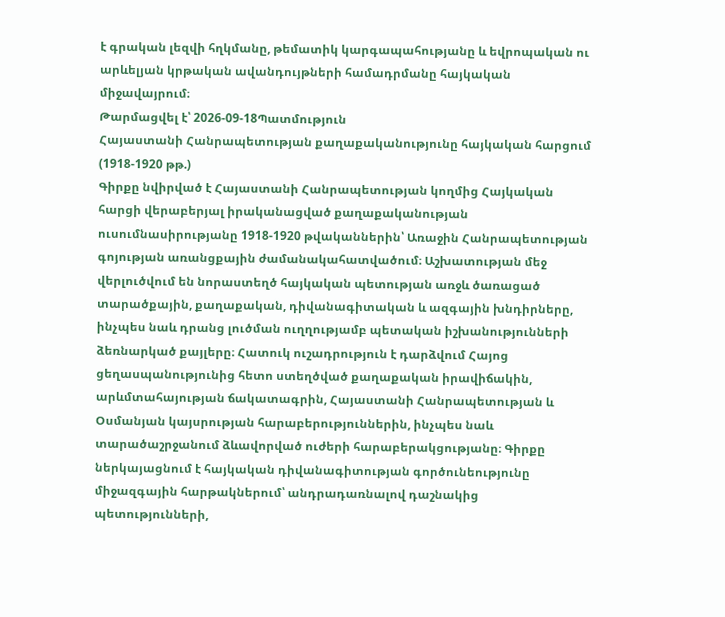է գրական լեզվի հղկմանը, թեմատիկ կարգապահությանը և եվրոպական ու արևելյան կրթական ավանդույթների համադրմանը հայկական միջավայրում։
Թարմացվել է՝ 2026-09-18Պատմություն
Հայաստանի Հանրապետության քաղաքականությունը հայկական հարցում (1918-1920 թթ.)
Գիրքը նվիրված է Հայաստանի Հանրապետության կողմից Հայկական հարցի վերաբերյալ իրականացված քաղաքականության ուսումնասիրությանը 1918-1920 թվականներին՝ Առաջին Հանրապետության գոյության առանցքային ժամանակահատվածում։ Աշխատության մեջ վերլուծվում են նորաստեղծ հայկական պետության առջև ծառացած տարածքային, քաղաքական, դիվանագիտական և ազգային խնդիրները, ինչպես նաև դրանց լուծման ուղղությամբ պետական իշխանությունների ձեռնարկած քայլերը։ Հատուկ ուշադրություն է դարձվում Հայոց ցեղասպանությունից հետո ստեղծված քաղաքական իրավիճակին, արևմտահայության ճակատագրին, Հայաստանի Հանրապետության և Օսմանյան կայսրության հարաբերություններին, ինչպես նաև տարածաշրջանում ձևավորված ուժերի հարաբերակցությանը։ Գիրքը ներկայացնում է հայկական դիվանագիտության գործունեությունը միջազգային հարթակներում՝ անդրադառնալով դաշնակից պետությունների,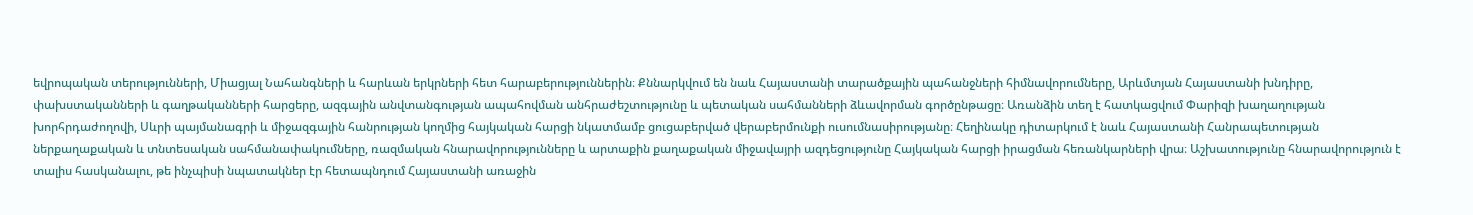եվրոպական տերությունների, Միացյալ Նահանգների և հարևան երկրների հետ հարաբերություններին։ Քննարկվում են նաև Հայաստանի տարածքային պահանջների հիմնավորումները, Արևմտյան Հայաստանի խնդիրը, փախստականների և գաղթականների հարցերը, ազգային անվտանգության ապահովման անհրաժեշտությունը և պետական սահմանների ձևավորման գործընթացը։ Առանձին տեղ է հատկացվում Փարիզի խաղաղության խորհրդաժողովի, Սևրի պայմանագրի և միջազգային հանրության կողմից հայկական հարցի նկատմամբ ցուցաբերված վերաբերմունքի ուսումնասիրությանը։ Հեղինակը դիտարկում է նաև Հայաստանի Հանրապետության ներքաղաքական և տնտեսական սահմանափակումները, ռազմական հնարավորությունները և արտաքին քաղաքական միջավայրի ազդեցությունը Հայկական հարցի իրացման հեռանկարների վրա։ Աշխատությունը հնարավորություն է տալիս հասկանալու, թե ինչպիսի նպատակներ էր հետապնդում Հայաստանի առաջին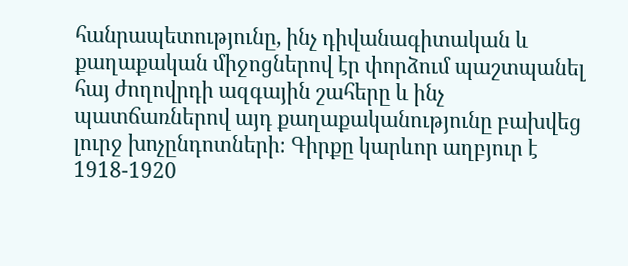հանրապետությունը, ինչ դիվանագիտական և քաղաքական միջոցներով էր փորձում պաշտպանել հայ ժողովրդի ազգային շահերը և ինչ պատճառներով այդ քաղաքականությունը բախվեց լուրջ խոչընդոտների։ Գիրքը կարևոր աղբյուր է 1918-1920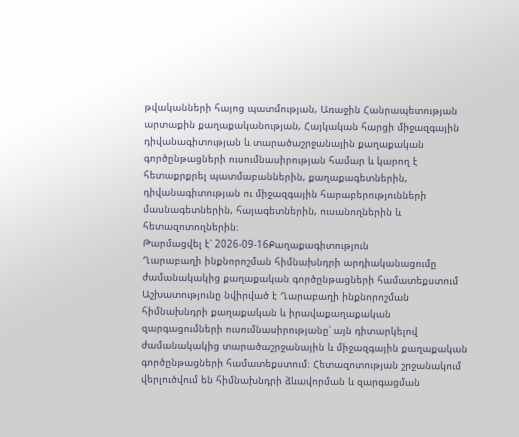թվականների հայոց պատմության, Առաջին Հանրապետության արտաքին քաղաքականության, Հայկական հարցի միջազգային դիվանագիտության և տարածաշրջանային քաղաքական գործընթացների ուսումնասիրության համար և կարող է հետաքրքրել պատմաբաններին, քաղաքագետներին, դիվանագիտության ու միջազգային հարաբերությունների մասնագետներին, հայագետներին, ուսանողներին և հետազոտողներին։
Թարմացվել է՝ 2026-09-16Քաղաքագիտություն
Ղարաբաղի ինքնորոշման հիմնախնդրի արդիականացումը ժամանակակից քաղաքական գործընթացների համատեքստում
Աշխատությունը նվիրված է Ղարաբաղի ինքնորոշման հիմնախնդրի քաղաքական և իրավաքաղաքական զարգացումների ուսումնասիրությանը՝ այն դիտարկելով ժամանակակից տարածաշրջանային և միջազգային քաղաքական գործընթացների համատեքստում։ Հետազոտության շրջանակում վերլուծվում են հիմնախնդրի ձևավորման և զարգացման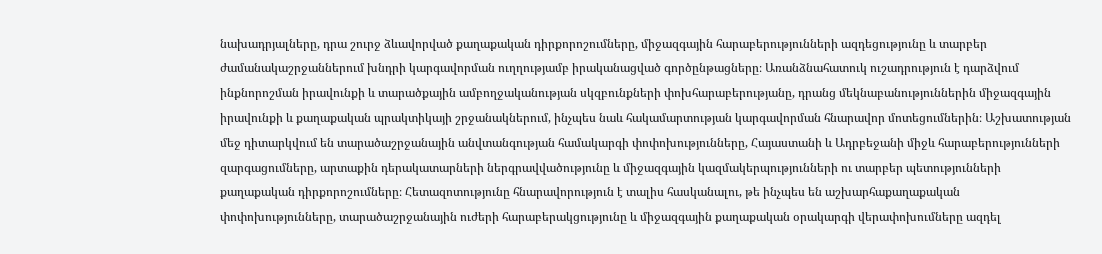նախադրյալները, դրա շուրջ ձևավորված քաղաքական դիրքորոշումները, միջազգային հարաբերությունների ազդեցությունը և տարբեր ժամանակաշրջաններում խնդրի կարգավորման ուղղությամբ իրականացված գործընթացները։ Առանձնահատուկ ուշադրություն է դարձվում ինքնորոշման իրավունքի և տարածքային ամբողջականության սկզբունքների փոխհարաբերությանը, դրանց մեկնաբանություններին միջազգային իրավունքի և քաղաքական պրակտիկայի շրջանակներում, ինչպես նաև հակամարտության կարգավորման հնարավոր մոտեցումներին։ Աշխատության մեջ դիտարկվում են տարածաշրջանային անվտանգության համակարգի փոփոխությունները, Հայաստանի և Ադրբեջանի միջև հարաբերությունների զարգացումները, արտաքին դերակատարների ներգրավվածությունը և միջազգային կազմակերպությունների ու տարբեր պետությունների քաղաքական դիրքորոշումները։ Հետազոտությունը հնարավորություն է տալիս հասկանալու, թե ինչպես են աշխարհաքաղաքական փոփոխությունները, տարածաշրջանային ուժերի հարաբերակցությունը և միջազգային քաղաքական օրակարգի վերափոխումները ազդել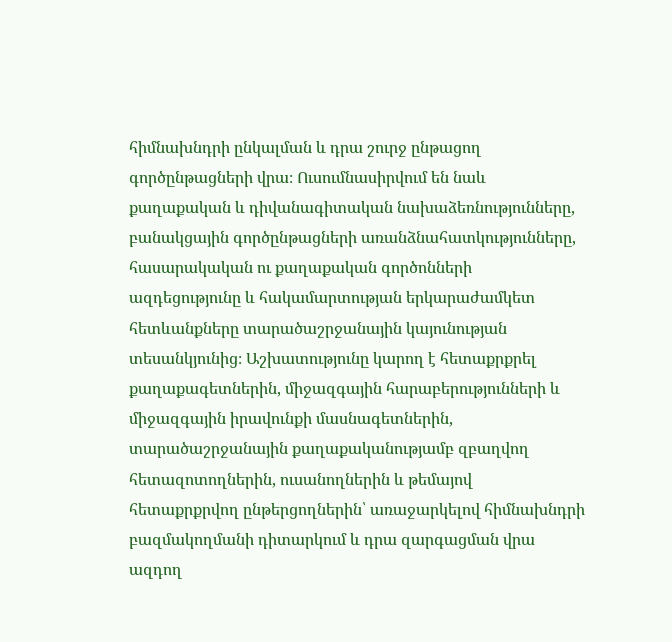հիմնախնդրի ընկալման և դրա շուրջ ընթացող գործընթացների վրա։ Ուսումնասիրվում են նաև քաղաքական և դիվանագիտական նախաձեռնությունները, բանակցային գործընթացների առանձնահատկությունները, հասարակական ու քաղաքական գործոնների ազդեցությունը և հակամարտության երկարաժամկետ հետևանքները տարածաշրջանային կայունության տեսանկյունից։ Աշխատությունը կարող է հետաքրքրել քաղաքագետներին, միջազգային հարաբերությունների և միջազգային իրավունքի մասնագետներին, տարածաշրջանային քաղաքականությամբ զբաղվող հետազոտողներին, ուսանողներին և թեմայով հետաքրքրվող ընթերցողներին՝ առաջարկելով հիմնախնդրի բազմակողմանի դիտարկում և դրա զարգացման վրա ազդող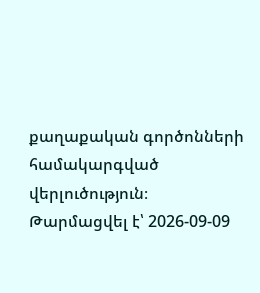քաղաքական գործոնների համակարգված վերլուծություն։
Թարմացվել է՝ 2026-09-09